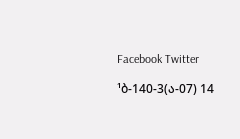Facebook Twitter

¹ბ-140-3(ა-07) 14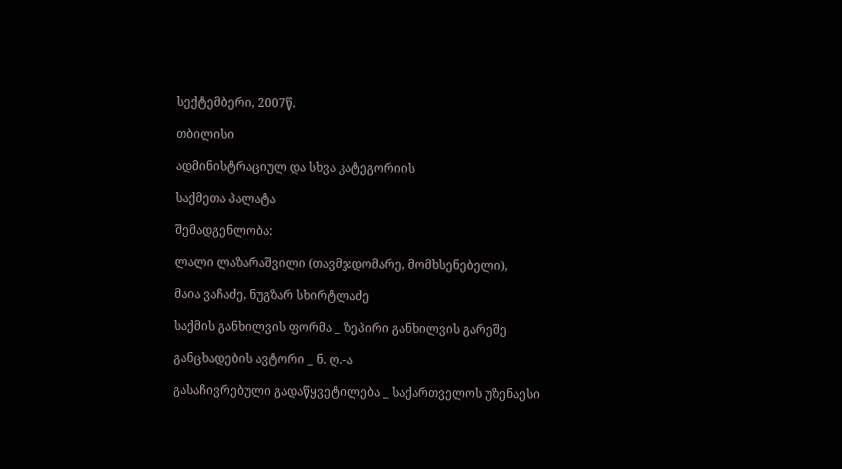სექტემბერი, 2007წ.

თბილისი

ადმინისტრაციულ და სხვა კატეგორიის

საქმეთა პალატა

შემადგენლობა:

ლალი ლაზარაშვილი (თავმჯდომარე, მომხსენებელი),

მაია ვაჩაძე, ნუგზარ სხირტლაძე

საქმის განხილვის ფორმა _ ზეპირი განხილვის გარეშე

განცხადების ავტორი _ ნ. ღ.-ა

გასაჩივრებული გადაწყვეტილება _ საქართველოს უზენაესი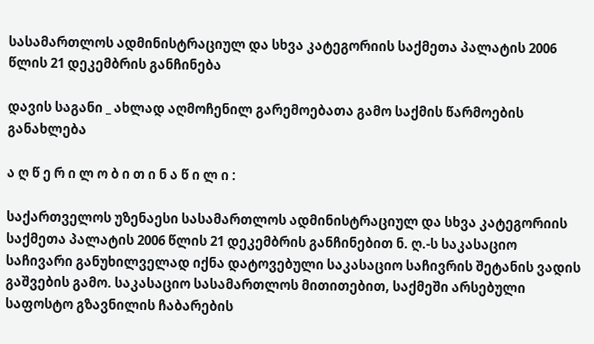სასამართლოს ადმინისტრაციულ და სხვა კატეგორიის საქმეთა პალატის 2006 წლის 21 დეკემბრის განჩინება

დავის საგანი _ ახლად აღმოჩენილ გარემოებათა გამო საქმის წარმოების განახლება

ა ღ წ ე რ ი ლ ო ბ ი თ ი ნ ა წ ი ლ ი :

საქართველოს უზენაესი სასამართლოს ადმინისტრაციულ და სხვა კატეგორიის საქმეთა პალატის 2006 წლის 21 დეკემბრის განჩინებით ნ. ღ.-ს საკასაციო საჩივარი განუხილველად იქნა დატოვებული საკასაციო საჩივრის შეტანის ვადის გაშვების გამო. საკასაციო სასამართლოს მითითებით, საქმეში არსებული საფოსტო გზავნილის ჩაბარების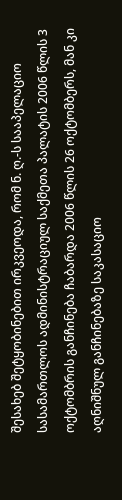შესახებ შეტყობინებით ირკვეოდა, რომ ნ. ღ.-ს სააპელაციო სასამართლოს ადმინისტრაციულ საქმეთა პალატის 2006 წლის 3 ოქტომბრის განჩინება ჩაბარდა 2006 წლის 26 ოქტომბერს, მან კი აღნიშნულ განჩინებაზე საკასაციო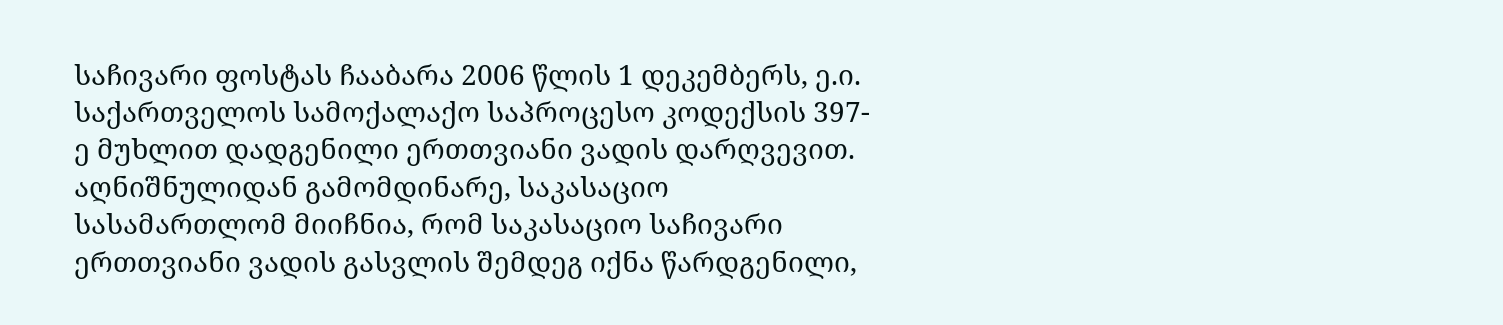საჩივარი ფოსტას ჩააბარა 2006 წლის 1 დეკემბერს, ე.ი. საქართველოს სამოქალაქო საპროცესო კოდექსის 397-ე მუხლით დადგენილი ერთთვიანი ვადის დარღვევით. აღნიშნულიდან გამომდინარე, საკასაციო სასამართლომ მიიჩნია, რომ საკასაციო საჩივარი ერთთვიანი ვადის გასვლის შემდეგ იქნა წარდგენილი,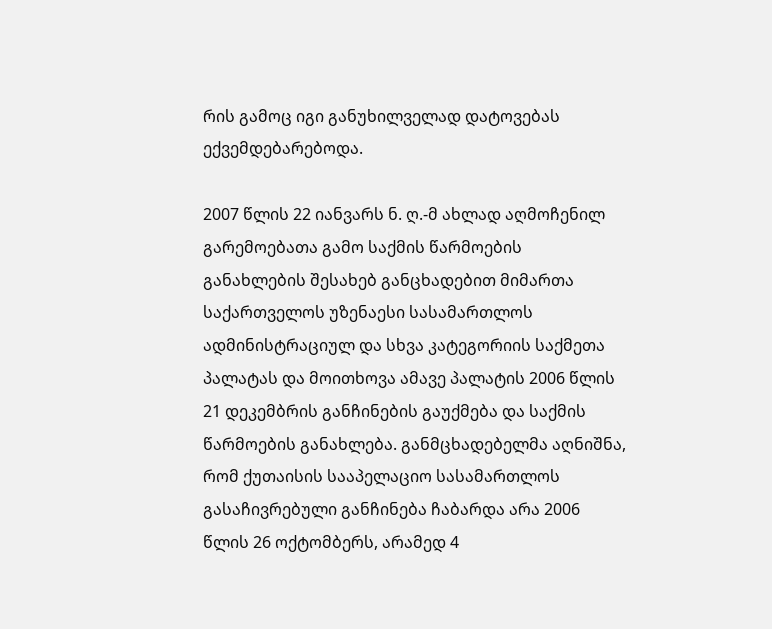რის გამოც იგი განუხილველად დატოვებას ექვემდებარებოდა.

2007 წლის 22 იანვარს ნ. ღ.-მ ახლად აღმოჩენილ გარემოებათა გამო საქმის წარმოების განახლების შესახებ განცხადებით მიმართა საქართველოს უზენაესი სასამართლოს ადმინისტრაციულ და სხვა კატეგორიის საქმეთა პალატას და მოითხოვა ამავე პალატის 2006 წლის 21 დეკემბრის განჩინების გაუქმება და საქმის წარმოების განახლება. განმცხადებელმა აღნიშნა, რომ ქუთაისის სააპელაციო სასამართლოს გასაჩივრებული განჩინება ჩაბარდა არა 2006 წლის 26 ოქტომბერს, არამედ 4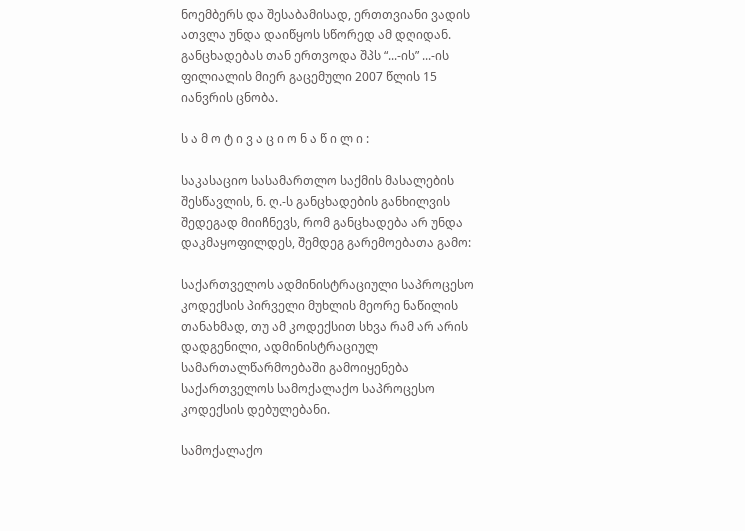ნოემბერს და შესაბამისად, ერთთვიანი ვადის ათვლა უნდა დაიწყოს სწორედ ამ დღიდან. განცხადებას თან ერთვოდა შპს “...-ის” ...-ის ფილიალის მიერ გაცემული 2007 წლის 15 იანვრის ცნობა.

ს ა მ ო ტ ი ვ ა ც ი ო ნ ა წ ი ლ ი :

საკასაციო სასამართლო საქმის მასალების შესწავლის, ნ. ღ.-ს განცხადების განხილვის შედეგად მიიჩნევს, რომ განცხადება არ უნდა დაკმაყოფილდეს, შემდეგ გარემოებათა გამო:

საქართველოს ადმინისტრაციული საპროცესო კოდექსის პირველი მუხლის მეორე ნაწილის თანახმად, თუ ამ კოდექსით სხვა რამ არ არის დადგენილი, ადმინისტრაციულ სამართალწარმოებაში გამოიყენება საქართველოს სამოქალაქო საპროცესო კოდექსის დებულებანი.

სამოქალაქო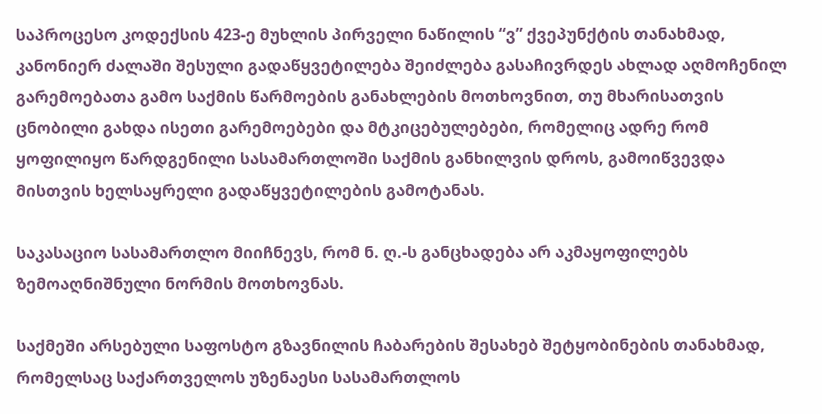საპროცესო კოდექსის 423-ე მუხლის პირველი ნაწილის “ვ” ქვეპუნქტის თანახმად, კანონიერ ძალაში შესული გადაწყვეტილება შეიძლება გასაჩივრდეს ახლად აღმოჩენილ გარემოებათა გამო საქმის წარმოების განახლების მოთხოვნით, თუ მხარისათვის ცნობილი გახდა ისეთი გარემოებები და მტკიცებულებები, რომელიც ადრე რომ ყოფილიყო წარდგენილი სასამართლოში საქმის განხილვის დროს, გამოიწვევდა მისთვის ხელსაყრელი გადაწყვეტილების გამოტანას.

საკასაციო სასამართლო მიიჩნევს, რომ ნ. ღ.-ს განცხადება არ აკმაყოფილებს ზემოაღნიშნული ნორმის მოთხოვნას.

საქმეში არსებული საფოსტო გზავნილის ჩაბარების შესახებ შეტყობინების თანახმად, რომელსაც საქართველოს უზენაესი სასამართლოს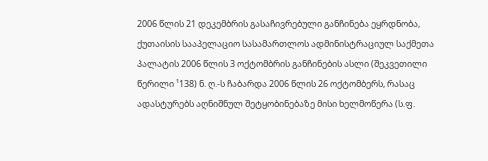2006 წლის 21 დეკემბრის გასაჩივრებული განჩინება ეყრდნობა, ქუთაისის სააპელაციო სასამართლოს ადმინისტრაციულ საქმეთა პალატის 2006 წლის 3 ოქტომბრის განჩინების ასლი (შეკვეთილი წერილი ¹138) ნ. ღ.-ს ჩაბარდა 2006 წლის 26 ოქტომბერს, რასაც ადასტურებს აღნიშნულ შეტყობინებაზე მისი ხელმოწერა (ს.ფ.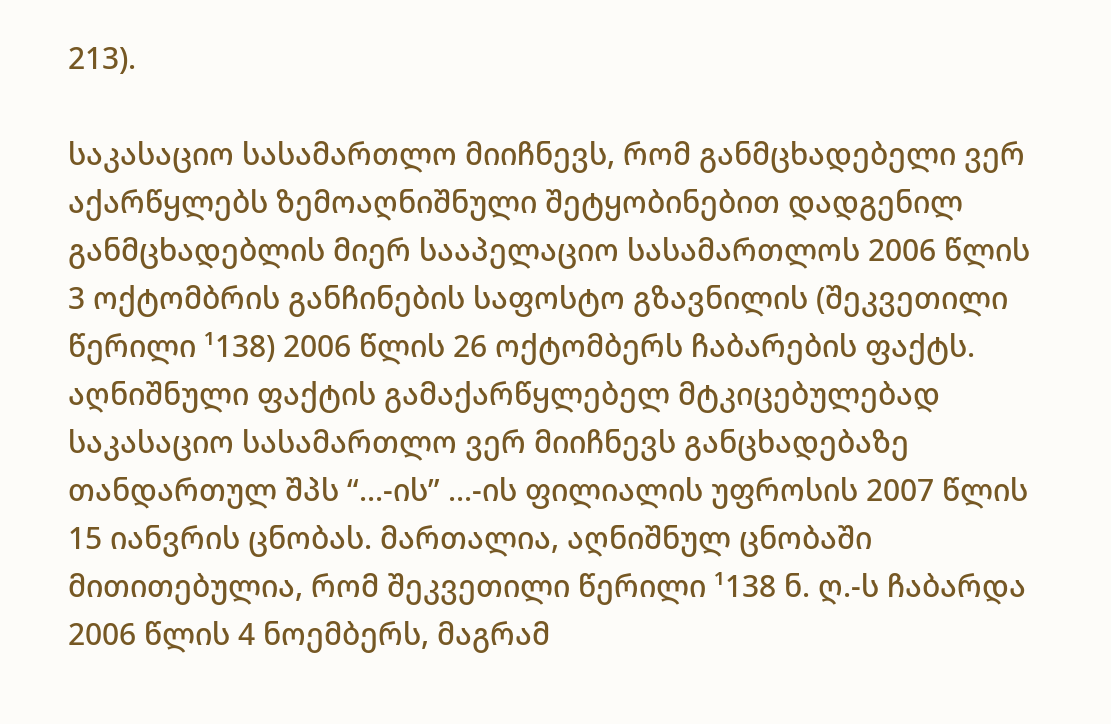213).

საკასაციო სასამართლო მიიჩნევს, რომ განმცხადებელი ვერ აქარწყლებს ზემოაღნიშნული შეტყობინებით დადგენილ განმცხადებლის მიერ სააპელაციო სასამართლოს 2006 წლის 3 ოქტომბრის განჩინების საფოსტო გზავნილის (შეკვეთილი წერილი ¹138) 2006 წლის 26 ოქტომბერს ჩაბარების ფაქტს. აღნიშნული ფაქტის გამაქარწყლებელ მტკიცებულებად საკასაციო სასამართლო ვერ მიიჩნევს განცხადებაზე თანდართულ შპს “...-ის” ...-ის ფილიალის უფროსის 2007 წლის 15 იანვრის ცნობას. მართალია, აღნიშნულ ცნობაში მითითებულია, რომ შეკვეთილი წერილი ¹138 ნ. ღ.-ს ჩაბარდა 2006 წლის 4 ნოემბერს, მაგრამ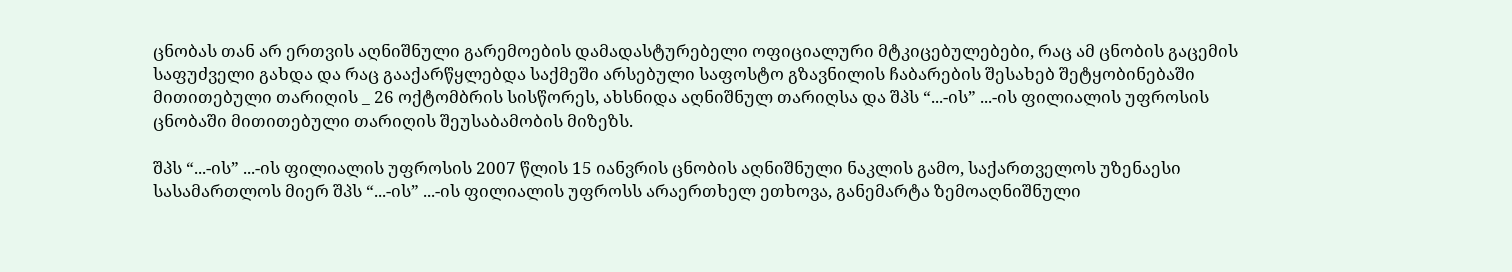ცნობას თან არ ერთვის აღნიშნული გარემოების დამადასტურებელი ოფიციალური მტკიცებულებები, რაც ამ ცნობის გაცემის საფუძველი გახდა და რაც გააქარწყლებდა საქმეში არსებული საფოსტო გზავნილის ჩაბარების შესახებ შეტყობინებაში მითითებული თარიღის _ 26 ოქტომბრის სისწორეს, ახსნიდა აღნიშნულ თარიღსა და შპს “...-ის” ...-ის ფილიალის უფროსის ცნობაში მითითებული თარიღის შეუსაბამობის მიზეზს.

შპს “...-ის” ...-ის ფილიალის უფროსის 2007 წლის 15 იანვრის ცნობის აღნიშნული ნაკლის გამო, საქართველოს უზენაესი სასამართლოს მიერ შპს “...-ის” ...-ის ფილიალის უფროსს არაერთხელ ეთხოვა, განემარტა ზემოაღნიშნული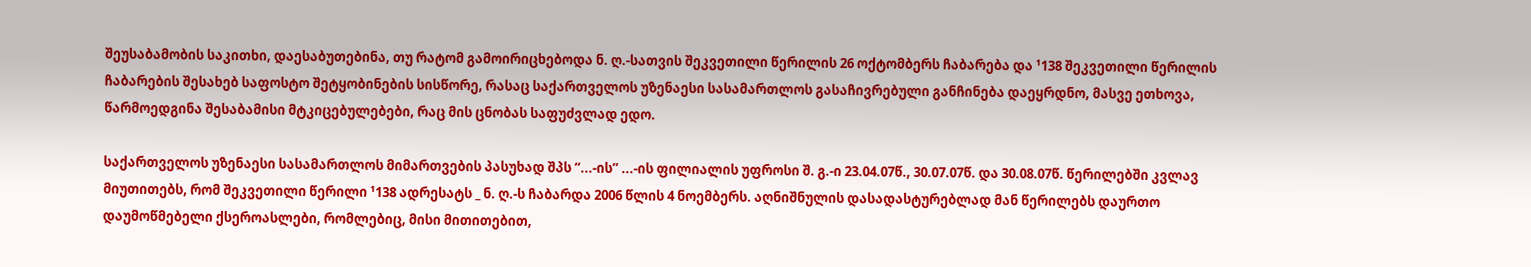შეუსაბამობის საკითხი, დაესაბუთებინა, თუ რატომ გამოირიცხებოდა ნ. ღ.-სათვის შეკვეთილი წერილის 26 ოქტომბერს ჩაბარება და ¹138 შეკვეთილი წერილის ჩაბარების შესახებ საფოსტო შეტყობინების სისწორე, რასაც საქართველოს უზენაესი სასამართლოს გასაჩივრებული განჩინება დაეყრდნო, მასვე ეთხოვა, წარმოედგინა შესაბამისი მტკიცებულებები, რაც მის ცნობას საფუძვლად ედო.

საქართველოს უზენაესი სასამართლოს მიმართვების პასუხად შპს “...-ის” ...-ის ფილიალის უფროსი შ. გ.-ი 23.04.07წ., 30.07.07წ. და 30.08.07წ. წერილებში კვლავ მიუთითებს, რომ შეკვეთილი წერილი ¹138 ადრესატს _ ნ. ღ.-ს ჩაბარდა 2006 წლის 4 ნოემბერს. აღნიშნულის დასადასტურებლად მან წერილებს დაურთო დაუმოწმებელი ქსეროასლები, რომლებიც, მისი მითითებით,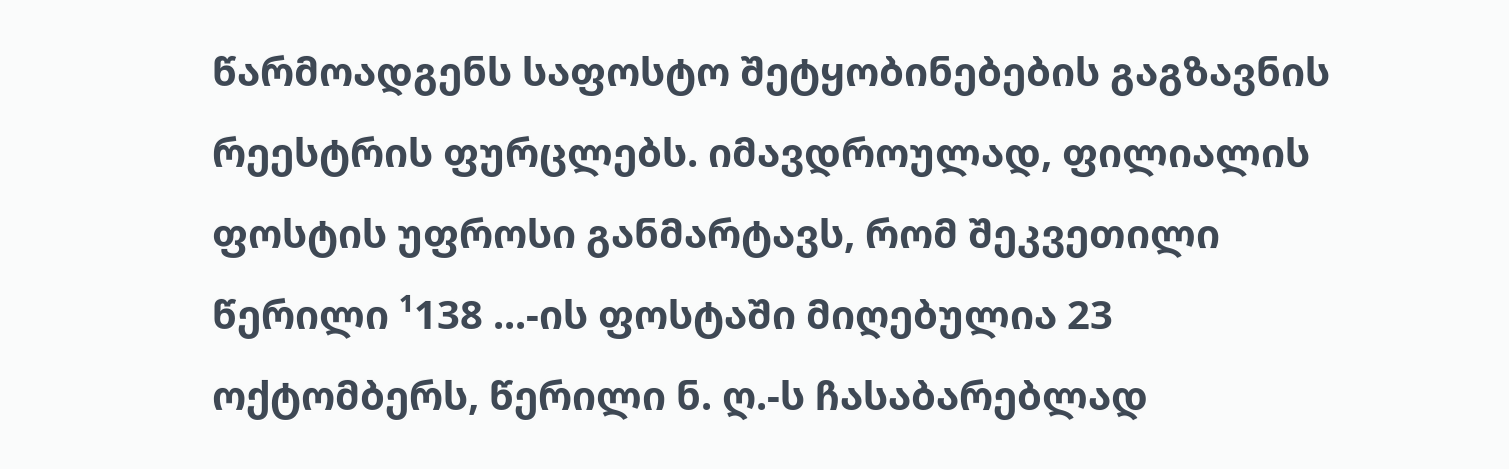წარმოადგენს საფოსტო შეტყობინებების გაგზავნის რეესტრის ფურცლებს. იმავდროულად, ფილიალის ფოსტის უფროსი განმარტავს, რომ შეკვეთილი წერილი ¹138 ...-ის ფოსტაში მიღებულია 23 ოქტომბერს, წერილი ნ. ღ.-ს ჩასაბარებლად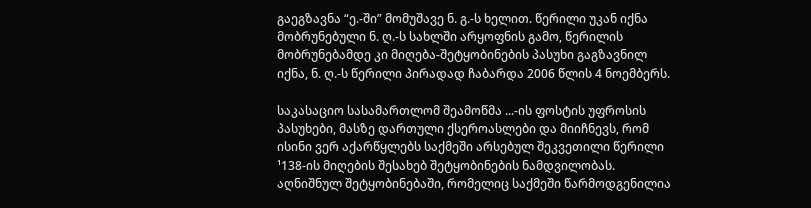გაეგზავნა “ე.-ში” მომუშავე ნ. გ.-ს ხელით. წერილი უკან იქნა მობრუნებული ნ. ღ.-ს სახლში არყოფნის გამო, წერილის მობრუნებამდე კი მიღება-შეტყობინების პასუხი გაგზავნილ იქნა, ნ. ღ.-ს წერილი პირადად ჩაბარდა 2006 წლის 4 ნოემბერს.

საკასაციო სასამართლომ შეამოწმა ...-ის ფოსტის უფროსის პასუხები, მასზე დართული ქსეროასლები და მიიჩნევს, რომ ისინი ვერ აქარწყლებს საქმეში არსებულ შეკვეთილი წერილი ¹138-ის მიღების შესახებ შეტყობინების ნამდვილობას. აღნიშნულ შეტყობინებაში, რომელიც საქმეში წარმოდგენილია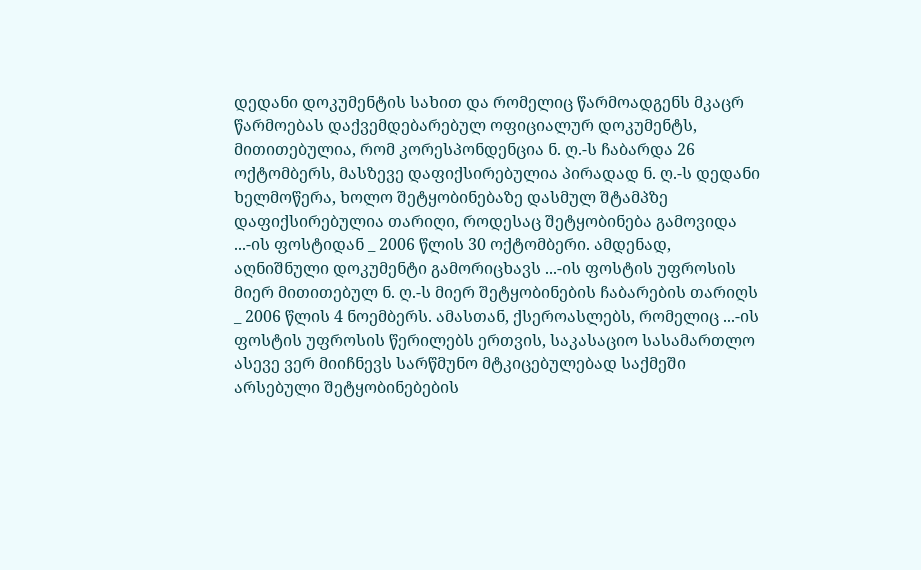დედანი დოკუმენტის სახით და რომელიც წარმოადგენს მკაცრ წარმოებას დაქვემდებარებულ ოფიციალურ დოკუმენტს, მითითებულია, რომ კორესპონდენცია ნ. ღ.-ს ჩაბარდა 26 ოქტომბერს, მასზევე დაფიქსირებულია პირადად ნ. ღ.-ს დედანი ხელმოწერა, ხოლო შეტყობინებაზე დასმულ შტამპზე დაფიქსირებულია თარიღი, როდესაც შეტყობინება გამოვიდა ...-ის ფოსტიდან _ 2006 წლის 30 ოქტომბერი. ამდენად, აღნიშნული დოკუმენტი გამორიცხავს ...-ის ფოსტის უფროსის მიერ მითითებულ ნ. ღ.-ს მიერ შეტყობინების ჩაბარების თარიღს _ 2006 წლის 4 ნოემბერს. ამასთან, ქსეროასლებს, რომელიც ...-ის ფოსტის უფროსის წერილებს ერთვის, საკასაციო სასამართლო ასევე ვერ მიიჩნევს სარწმუნო მტკიცებულებად საქმეში არსებული შეტყობინებების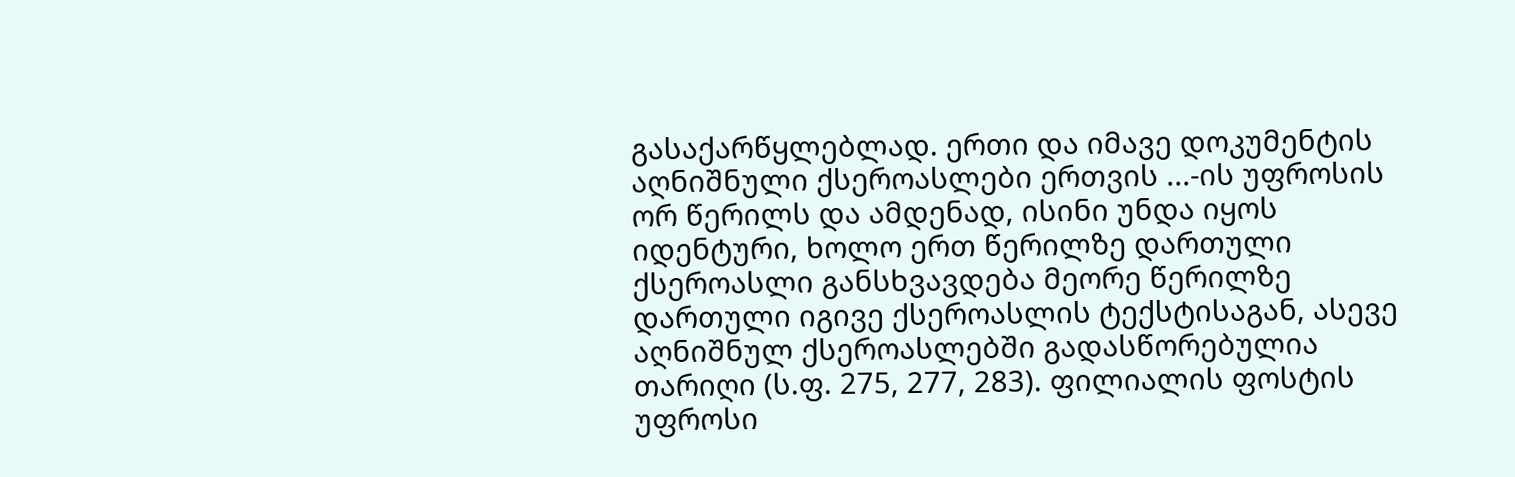გასაქარწყლებლად. ერთი და იმავე დოკუმენტის აღნიშნული ქსეროასლები ერთვის ...-ის უფროსის ორ წერილს და ამდენად, ისინი უნდა იყოს იდენტური, ხოლო ერთ წერილზე დართული ქსეროასლი განსხვავდება მეორე წერილზე დართული იგივე ქსეროასლის ტექსტისაგან, ასევე აღნიშნულ ქსეროასლებში გადასწორებულია თარიღი (ს.ფ. 275, 277, 283). ფილიალის ფოსტის უფროსი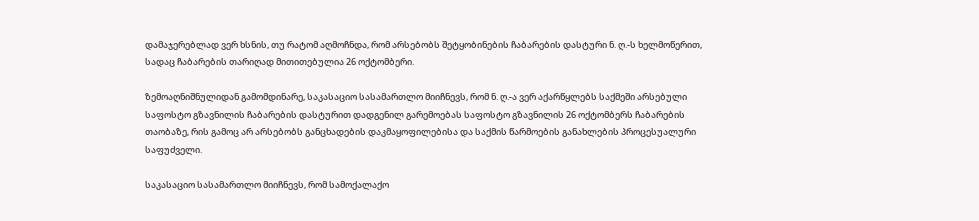დამაჯერებლად ვერ ხსნის, თუ რატომ აღმოჩნდა, რომ არსებობს შეტყობინების ჩაბარების დასტური ნ. ღ.-ს ხელმოწერით, სადაც ჩაბარების თარიღად მითითებულია 26 ოქტომბერი.

ზემოაღნიშნულიდან გამომდინარე, საკასაციო სასამართლო მიიჩნევს, რომ ნ. ღ.-ა ვერ აქარწყლებს საქმეში არსებული საფოსტო გზავნილის ჩაბარების დასტურით დადგენილ გარემოებას საფოსტო გზავნილის 26 ოქტომბერს ჩაბარების თაობაზე, რის გამოც არ არსებობს განცხადების დაკმაყოფილებისა და საქმის წარმოების განახლების პროცესუალური საფუძველი.

საკასაციო სასამართლო მიიჩნევს, რომ სამოქალაქო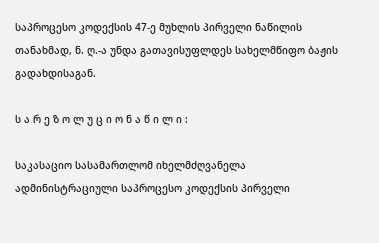საპროცესო კოდექსის 47-ე მუხლის პირველი ნაწილის თანახმად, ნ. ღ.-ა უნდა გათავისუფლდეს სახელმწიფო ბაჟის გადახდისაგან.

ს ა რ ე ზ ო ლ უ ც ი ო ნ ა წ ი ლ ი :

საკასაციო სასამართლომ იხელმძღვანელა ადმინისტრაციული საპროცესო კოდექსის პირველი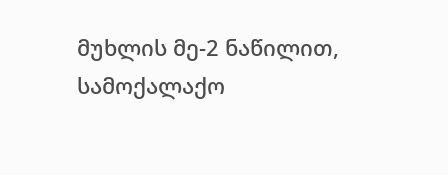მუხლის მე-2 ნაწილით, სამოქალაქო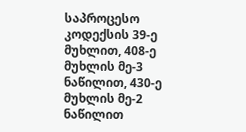საპროცესო კოდექსის 39-ე მუხლით, 408-ე მუხლის მე-3 ნაწილით, 430-ე მუხლის მე-2 ნაწილით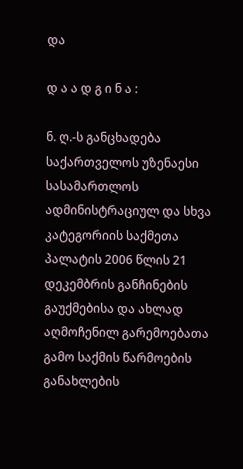და

დ ა ა დ გ ი ნ ა :

ნ. ღ.-ს განცხადება საქართველოს უზენაესი სასამართლოს ადმინისტრაციულ და სხვა კატეგორიის საქმეთა პალატის 2006 წლის 21 დეკემბრის განჩინების გაუქმებისა და ახლად აღმოჩენილ გარემოებათა გამო საქმის წარმოების განახლების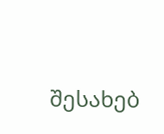შესახებ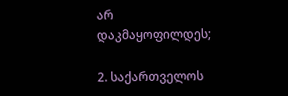არ დაკმაყოფილდეს;

2. საქართველოს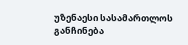უზენაესი სასამართლოს განჩინება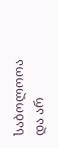საბოლოოა და არ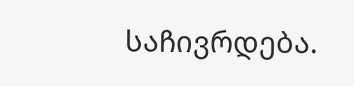საჩივრდება.